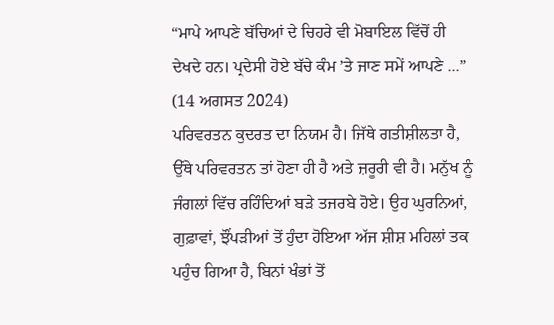“ਮਾਪੇ ਆਪਣੇ ਬੱਚਿਆਂ ਦੇ ਚਿਹਰੇ ਵੀ ਮੋਬਾਇਲ ਵਿੱਚੋਂ ਹੀ ਦੇਖਦੇ ਹਨ। ਪ੍ਰਦੇਸੀ ਹੋਏ ਬੱਚੇ ਕੰਮ ’ਤੇ ਜਾਣ ਸਮੇਂ ਆਪਣੇ ...”
(14 ਅਗਸਤ 2024)
ਪਰਿਵਰਤਨ ਕੁਦਰਤ ਦਾ ਨਿਯਮ ਹੈ। ਜਿੱਥੇ ਗਤੀਸ਼ੀਲਤਾ ਹੈ, ਉੱਥੇ ਪਰਿਵਰਤਨ ਤਾਂ ਹੋਣਾ ਹੀ ਹੈ ਅਤੇ ਜ਼ਰੂਰੀ ਵੀ ਹੈ। ਮਨੁੱਖ ਨੂੰ ਜੰਗਲਾਂ ਵਿੱਚ ਰਹਿੰਦਿਆਂ ਬੜੇ ਤਜਰਬੇ ਹੋਏ। ਉਹ ਘੁਰਨਿਆਂ, ਗੁਫ਼ਾਵਾਂ, ਝੌਂਪੜੀਆਂ ਤੋਂ ਹੁੰਦਾ ਹੋਇਆ ਅੱਜ ਸ਼ੀਸ਼ ਮਹਿਲਾਂ ਤਕ ਪਹੁੰਚ ਗਿਆ ਹੈ, ਬਿਨਾਂ ਖੰਭਾਂ ਤੋਂ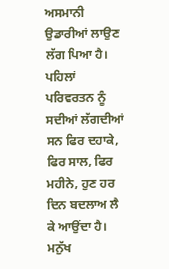ਅਸਮਾਨੀ ਉਡਾਰੀਆਂ ਲਾਉਣ ਲੱਗ ਪਿਆ ਹੈ। ਪਹਿਲਾਂ ਪਰਿਵਰਤਨ ਨੂੰ ਸਦੀਆਂ ਲੱਗਦੀਆਂ ਸਨ ਫਿਰ ਦਹਾਕੇ, ਫਿਰ ਸਾਲ, ਫਿਰ ਮਹੀਨੇ, ਹੁਣ ਹਰ ਦਿਨ ਬਦਲਾਅ ਲੈ ਕੇ ਆਉਂਦਾ ਹੈ। ਮਨੁੱਖ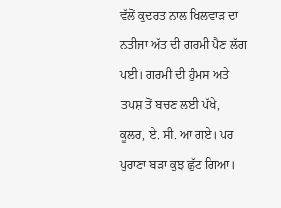ਵੱਲੋਂ ਕੁਦਰਤ ਨਾਲ ਖਿਲਵਾੜ ਦਾ ਨਤੀਜਾ ਅੱਤ ਦੀ ਗਰਮੀ ਪੈਣ ਲੱਗ ਪਈ। ਗਰਮੀ ਦੀ ਹੁੰਮਸ ਅਤੇ ਤਪਸ਼ ਤੋਂ ਬਚਣ ਲਈ ਪੱਖੇ, ਕੂਲਰ, ਏ. ਸੀ. ਆ ਗਏ। ਪਰ ਪੁਰਾਣਾ ਬੜਾ ਕੁਝ ਛੁੱਟ ਗਿਆ।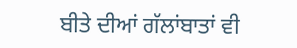ਬੀਤੇ ਦੀਆਂ ਗੱਲਾਂਬਾਤਾਂ ਵੀ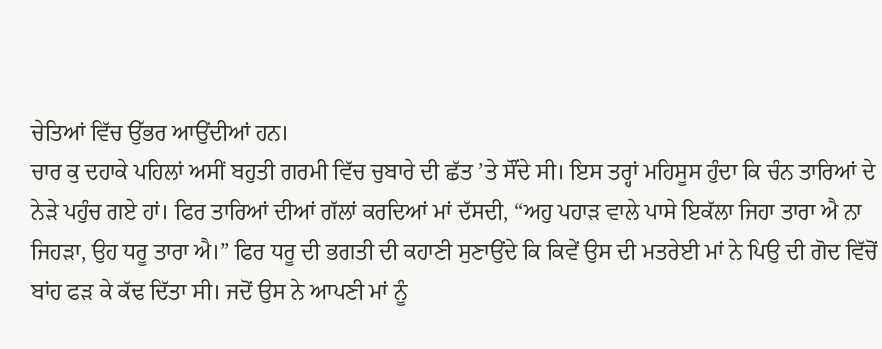ਚੇਤਿਆਂ ਵਿੱਚ ਉੱਭਰ ਆਉਂਦੀਆਂ ਹਨ।
ਚਾਰ ਕੁ ਦਹਾਕੇ ਪਹਿਲਾਂ ਅਸੀਂ ਬਹੁਤੀ ਗਰਮੀ ਵਿੱਚ ਚੁਬਾਰੇ ਦੀ ਛੱਤ ’ਤੇ ਸੌਂਦੇ ਸੀ। ਇਸ ਤਰ੍ਹਾਂ ਮਹਿਸੂਸ ਹੁੰਦਾ ਕਿ ਚੰਨ ਤਾਰਿਆਂ ਦੇ ਨੇੜੇ ਪਹੁੰਚ ਗਏ ਹਾਂ। ਫਿਰ ਤਾਰਿਆਂ ਦੀਆਂ ਗੱਲਾਂ ਕਰਦਿਆਂ ਮਾਂ ਦੱਸਦੀ, “ਅਹੁ ਪਹਾੜ ਵਾਲੇ ਪਾਸੇ ਇਕੱਲਾ ਜਿਹਾ ਤਾਰਾ ਐ ਨਾ ਜਿਹੜਾ, ਉਹ ਧਰੂ ਤਾਰਾ ਐ।” ਫਿਰ ਧਰੂ ਦੀ ਭਗਤੀ ਦੀ ਕਹਾਣੀ ਸੁਣਾਉਂਦੇ ਕਿ ਕਿਵੇਂ ਉਸ ਦੀ ਮਤਰੇਈ ਮਾਂ ਨੇ ਪਿਉ ਦੀ ਗੋਦ ਵਿੱਚੋਂ ਬਾਂਹ ਫੜ ਕੇ ਕੱਢ ਦਿੱਤਾ ਸੀ। ਜਦੋਂ ਉਸ ਨੇ ਆਪਣੀ ਮਾਂ ਨੂੰ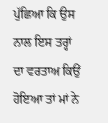ਪੁੱਛਿਆ ਕਿ ਉਸ ਨਾਲ ਇਸ ਤਰ੍ਹਾਂ ਦਾ ਵਰਤਾਅ ਕਿਉਂ ਹੋਇਆ ਤਾਂ ਮਾਂ ਨੇ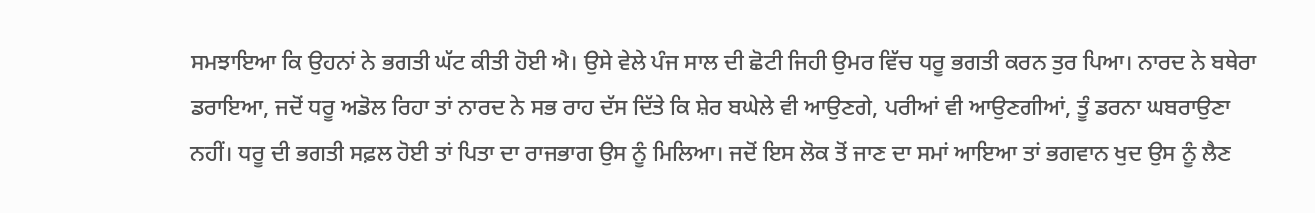ਸਮਝਾਇਆ ਕਿ ਉਹਨਾਂ ਨੇ ਭਗਤੀ ਘੱਟ ਕੀਤੀ ਹੋਈ ਐ। ਉਸੇ ਵੇਲੇ ਪੰਜ ਸਾਲ ਦੀ ਛੋਟੀ ਜਿਹੀ ਉਮਰ ਵਿੱਚ ਧਰੂ ਭਗਤੀ ਕਰਨ ਤੁਰ ਪਿਆ। ਨਾਰਦ ਨੇ ਬਥੇਰਾ ਡਰਾਇਆ, ਜਦੋਂ ਧਰੂ ਅਡੋਲ ਰਿਹਾ ਤਾਂ ਨਾਰਦ ਨੇ ਸਭ ਰਾਹ ਦੱਸ ਦਿੱਤੇ ਕਿ ਸ਼ੇਰ ਬਘੇਲੇ ਵੀ ਆਉਣਗੇ, ਪਰੀਆਂ ਵੀ ਆਉਣਗੀਆਂ, ਤੂੰ ਡਰਨਾ ਘਬਰਾਉਣਾ ਨਹੀਂ। ਧਰੂ ਦੀ ਭਗਤੀ ਸਫ਼ਲ ਹੋਈ ਤਾਂ ਪਿਤਾ ਦਾ ਰਾਜਭਾਗ ਉਸ ਨੂੰ ਮਿਲਿਆ। ਜਦੋਂ ਇਸ ਲੋਕ ਤੋਂ ਜਾਣ ਦਾ ਸਮਾਂ ਆਇਆ ਤਾਂ ਭਗਵਾਨ ਖੁਦ ਉਸ ਨੂੰ ਲੈਣ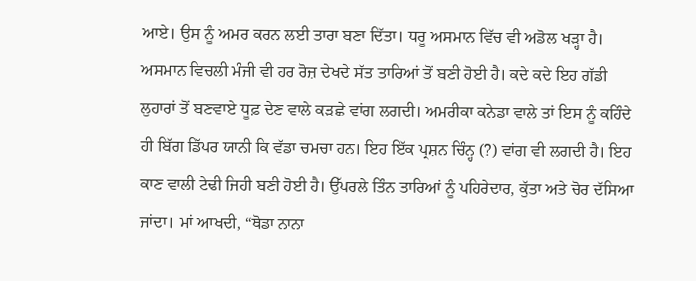ਆਏ। ਉਸ ਨੂੰ ਅਮਰ ਕਰਨ ਲਈ ਤਾਰਾ ਬਣਾ ਦਿੱਤਾ। ਧਰੂ ਅਸਮਾਨ ਵਿੱਚ ਵੀ ਅਡੋਲ ਖੜ੍ਹਾ ਹੈ।
ਅਸਮਾਨ ਵਿਚਲੀ ਮੰਜੀ ਵੀ ਹਰ ਰੋਜ਼ ਦੇਖਦੇ ਸੱਤ ਤਾਰਿਆਂ ਤੋਂ ਬਣੀ ਹੋਈ ਹੈ। ਕਦੇ ਕਦੇ ਇਹ ਗੱਡੀ ਲੁਹਾਰਾਂ ਤੋਂ ਬਣਵਾਏ ਧੂਫ਼ ਦੇਣ ਵਾਲੇ ਕੜਛੇ ਵਾਂਗ ਲਗਦੀ। ਅਮਰੀਕਾ ਕਨੇਡਾ ਵਾਲੇ ਤਾਂ ਇਸ ਨੂੰ ਕਹਿੰਦੇ ਹੀ ਬਿੱਗ ਡਿੱਪਰ ਯਾਨੀ ਕਿ ਵੱਡਾ ਚਮਚਾ ਹਨ। ਇਹ ਇੱਕ ਪ੍ਰਸ਼ਨ ਚਿੰਨ੍ਹ (?) ਵਾਂਗ ਵੀ ਲਗਦੀ ਹੈ। ਇਹ ਕਾਣ ਵਾਲੀ ਟੇਢੀ ਜਿਹੀ ਬਣੀ ਹੋਈ ਹੈ। ਉੱਪਰਲੇ ਤਿੰਨ ਤਾਰਿਆਂ ਨੂੰ ਪਹਿਰੇਦਾਰ, ਕੁੱਤਾ ਅਤੇ ਚੋਰ ਦੱਸਿਆ ਜਾਂਦਾ। ਮਾਂ ਆਖਦੀ, “ਥੋਡਾ ਨਾਨਾ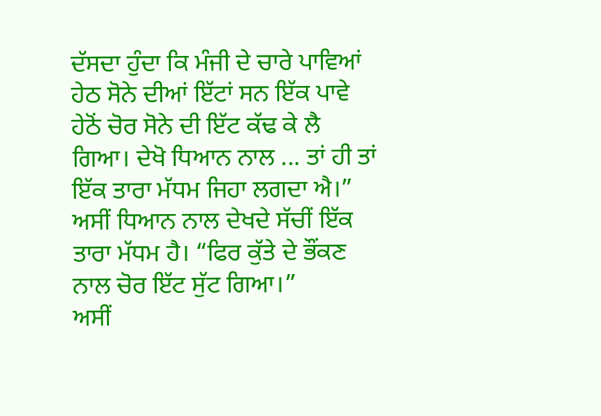ਦੱਸਦਾ ਹੁੰਦਾ ਕਿ ਮੰਜੀ ਦੇ ਚਾਰੇ ਪਾਵਿਆਂ ਹੇਠ ਸੋਨੇ ਦੀਆਂ ਇੱਟਾਂ ਸਨ ਇੱਕ ਪਾਵੇ ਹੇਠੋਂ ਚੋਰ ਸੋਨੇ ਦੀ ਇੱਟ ਕੱਢ ਕੇ ਲੈ ਗਿਆ। ਦੇਖੋ ਧਿਆਨ ਨਾਲ ... ਤਾਂ ਹੀ ਤਾਂ ਇੱਕ ਤਾਰਾ ਮੱਧਮ ਜਿਹਾ ਲਗਦਾ ਐ।” ਅਸੀਂ ਧਿਆਨ ਨਾਲ ਦੇਖਦੇ ਸੱਚੀਂ ਇੱਕ ਤਾਰਾ ਮੱਧਮ ਹੈ। “ਫਿਰ ਕੁੱਤੇ ਦੇ ਭੌਂਕਣ ਨਾਲ ਚੋਰ ਇੱਟ ਸੁੱਟ ਗਿਆ।”
ਅਸੀਂ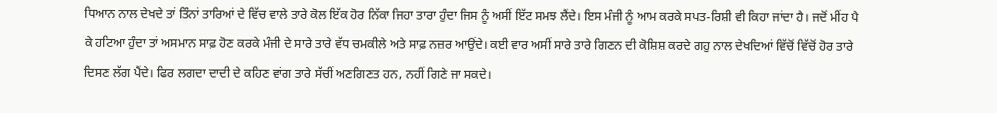ਧਿਆਨ ਨਾਲ ਦੇਖਦੇ ਤਾਂ ਤਿੰਨਾਂ ਤਾਰਿਆਂ ਦੇ ਵਿੱਚ ਵਾਲੇ ਤਾਰੇ ਕੋਲ ਇੱਕ ਹੋਰ ਨਿੱਕਾ ਜਿਹਾ ਤਾਰਾ ਹੁੰਦਾ ਜਿਸ ਨੂੰ ਅਸੀਂ ਇੱਟ ਸਮਝ ਲੈਂਦੇ। ਇਸ ਮੰਜੀ ਨੂੰ ਆਮ ਕਰਕੇ ਸਪਤ-ਰਿਸ਼ੀ ਵੀ ਕਿਹਾ ਜਾਂਦਾ ਹੈ। ਜਦੋਂ ਮੀਂਹ ਪੈ ਕੇ ਹਟਿਆ ਹੁੰਦਾ ਤਾਂ ਅਸਮਾਨ ਸਾਫ਼ ਹੋਣ ਕਰਕੇ ਮੰਜੀ ਦੇ ਸਾਰੇ ਤਾਰੇ ਵੱਧ ਚਮਕੀਲੇ ਅਤੇ ਸਾਫ਼ ਨਜ਼ਰ ਆਉਂਦੇ। ਕਈ ਵਾਰ ਅਸੀਂ ਸਾਰੇ ਤਾਰੇ ਗਿਣਨ ਦੀ ਕੋਸ਼ਿਸ਼ ਕਰਦੇ ਗਹੁ ਨਾਲ ਦੇਖਦਿਆਂ ਵਿੱਚੋਂ ਵਿੱਚੋਂ ਹੋਰ ਤਾਰੇ ਦਿਸਣ ਲੱਗ ਪੈਂਦੇ। ਫਿਰ ਲਗਦਾ ਦਾਦੀ ਦੇ ਕਹਿਣ ਵਾਂਗ ਤਾਰੇ ਸੱਚੀਂ ਅਣਗਿਣਤ ਹਨ, ਨਹੀਂ ਗਿਣੇ ਜਾ ਸਕਦੇ।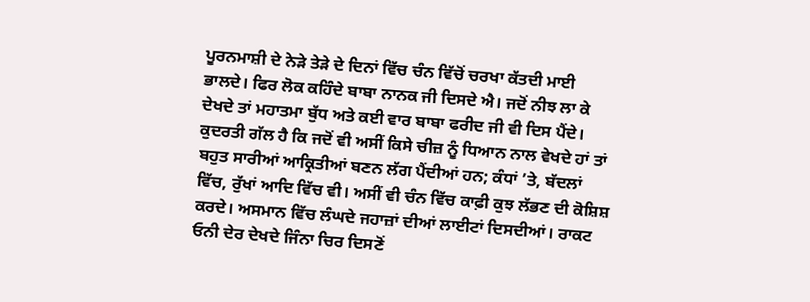ਪੂਰਨਮਾਸ਼ੀ ਦੇ ਨੇੜੇ ਤੇੜੇ ਦੇ ਦਿਨਾਂ ਵਿੱਚ ਚੰਨ ਵਿੱਚੋਂ ਚਰਖਾ ਕੱਤਦੀ ਮਾਈ ਭਾਲਦੇ। ਫਿਰ ਲੋਕ ਕਹਿੰਦੇ ਬਾਬਾ ਨਾਨਕ ਜੀ ਦਿਸਦੇ ਐ। ਜਦੋਂ ਨੀਝ ਲਾ ਕੇ ਦੇਖਦੇ ਤਾਂ ਮਹਾਤਮਾ ਬੁੱਧ ਅਤੇ ਕਈ ਵਾਰ ਬਾਬਾ ਫਰੀਦ ਜੀ ਵੀ ਦਿਸ ਪੈਂਦੇ। ਕੁਦਰਤੀ ਗੱਲ ਹੈ ਕਿ ਜਦੋਂ ਵੀ ਅਸੀਂ ਕਿਸੇ ਚੀਜ਼ ਨੂੰ ਧਿਆਨ ਨਾਲ ਵੇਖਦੇ ਹਾਂ ਤਾਂ ਬਹੁਤ ਸਾਰੀਆਂ ਆਕ੍ਰਿਤੀਆਂ ਬਣਨ ਲੱਗ ਪੈਂਦੀਆਂ ਹਨ; ਕੰਧਾਂ ’ਤੇ, ਬੱਦਲਾਂ ਵਿੱਚ, ਰੁੱਖਾਂ ਆਦਿ ਵਿੱਚ ਵੀ। ਅਸੀਂ ਵੀ ਚੰਨ ਵਿੱਚ ਕਾਫ਼ੀ ਕੁਝ ਲੱਭਣ ਦੀ ਕੋਸ਼ਿਸ਼ ਕਰਦੇ। ਅਸਮਾਨ ਵਿੱਚ ਲੰਘਦੇ ਜਹਾਜ਼ਾਂ ਦੀਆਂ ਲਾਈਟਾਂ ਦਿਸਦੀਆਂ। ਰਾਕਟ ਓਨੀ ਦੇਰ ਦੇਖਦੇ ਜਿੰਨਾ ਚਿਰ ਦਿਸਣੋਂ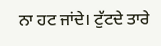ਨਾ ਹਟ ਜਾਂਦੇ। ਟੁੱਟਦੇ ਤਾਰੇ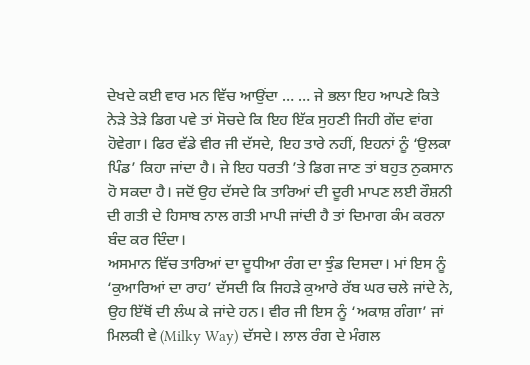ਦੇਖਦੇ ਕਈ ਵਾਰ ਮਨ ਵਿੱਚ ਆਉਂਦਾ … … ਜੇ ਭਲਾ ਇਹ ਆਪਣੇ ਕਿਤੇ ਨੇੜੇ ਤੇੜੇ ਡਿਗ ਪਵੇ ਤਾਂ ਸੋਚਦੇ ਕਿ ਇਹ ਇੱਕ ਸੁਹਣੀ ਜਿਹੀ ਗੇਂਦ ਵਾਂਗ ਹੋਵੇਗਾ। ਫਿਰ ਵੱਡੇ ਵੀਰ ਜੀ ਦੱਸਦੇ, ਇਹ ਤਾਰੇ ਨਹੀਂ, ਇਹਨਾਂ ਨੂੰ ‘ਉਲਕਾ ਪਿੰਡ’ ਕਿਹਾ ਜਾਂਦਾ ਹੈ। ਜੇ ਇਹ ਧਰਤੀ ’ਤੇ ਡਿਗ ਜਾਣ ਤਾਂ ਬਹੁਤ ਨੁਕਸਾਨ ਹੋ ਸਕਦਾ ਹੈ। ਜਦੋਂ ਉਹ ਦੱਸਦੇ ਕਿ ਤਾਰਿਆਂ ਦੀ ਦੂਰੀ ਮਾਪਣ ਲਈ ਰੌਸ਼ਨੀ ਦੀ ਗਤੀ ਦੇ ਹਿਸਾਬ ਨਾਲ ਗਤੀ ਮਾਪੀ ਜਾਂਦੀ ਹੈ ਤਾਂ ਦਿਮਾਗ ਕੰਮ ਕਰਨਾ ਬੰਦ ਕਰ ਦਿੰਦਾ।
ਅਸਮਾਨ ਵਿੱਚ ਤਾਰਿਆਂ ਦਾ ਦੂਧੀਆ ਰੰਗ ਦਾ ਝੁੰਡ ਦਿਸਦਾ। ਮਾਂ ਇਸ ਨੂੰ ‘ਕੁਆਰਿਆਂ ਦਾ ਰਾਹ’ ਦੱਸਦੀ ਕਿ ਜਿਹੜੇ ਕੁਆਰੇ ਰੱਬ ਘਰ ਚਲੇ ਜਾਂਦੇ ਨੇ, ਉਹ ਇੱਥੋਂ ਦੀ ਲੰਘ ਕੇ ਜਾਂਦੇ ਹਨ। ਵੀਰ ਜੀ ਇਸ ਨੂੰ ‘ਅਕਾਸ਼ ਗੰਗਾ’ ਜਾਂ ਮਿਲਕੀ ਵੇ (Milky Way) ਦੱਸਦੇ। ਲਾਲ ਰੰਗ ਦੇ ਮੰਗਲ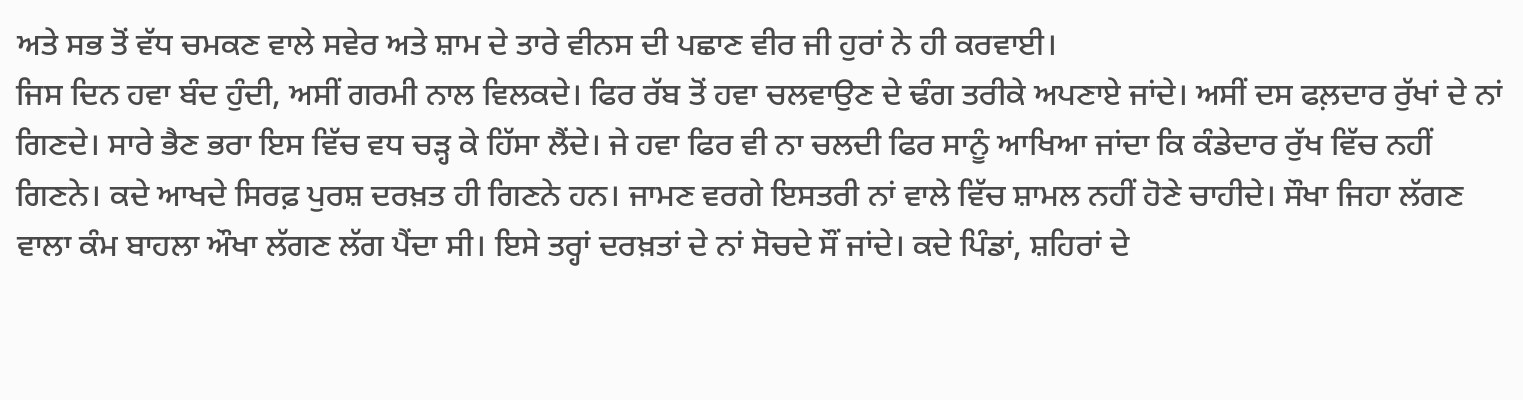ਅਤੇ ਸਭ ਤੋਂ ਵੱਧ ਚਮਕਣ ਵਾਲੇ ਸਵੇਰ ਅਤੇ ਸ਼ਾਮ ਦੇ ਤਾਰੇ ਵੀਨਸ ਦੀ ਪਛਾਣ ਵੀਰ ਜੀ ਹੁਰਾਂ ਨੇ ਹੀ ਕਰਵਾਈ।
ਜਿਸ ਦਿਨ ਹਵਾ ਬੰਦ ਹੁੰਦੀ, ਅਸੀਂ ਗਰਮੀ ਨਾਲ ਵਿਲਕਦੇ। ਫਿਰ ਰੱਬ ਤੋਂ ਹਵਾ ਚਲਵਾਉਣ ਦੇ ਢੰਗ ਤਰੀਕੇ ਅਪਣਾਏ ਜਾਂਦੇ। ਅਸੀਂ ਦਸ ਫਲ਼ਦਾਰ ਰੁੱਖਾਂ ਦੇ ਨਾਂ ਗਿਣਦੇ। ਸਾਰੇ ਭੈਣ ਭਰਾ ਇਸ ਵਿੱਚ ਵਧ ਚੜ੍ਹ ਕੇ ਹਿੱਸਾ ਲੈਂਦੇ। ਜੇ ਹਵਾ ਫਿਰ ਵੀ ਨਾ ਚਲਦੀ ਫਿਰ ਸਾਨੂੰ ਆਖਿਆ ਜਾਂਦਾ ਕਿ ਕੰਡੇਦਾਰ ਰੁੱਖ ਵਿੱਚ ਨਹੀਂ ਗਿਣਨੇ। ਕਦੇ ਆਖਦੇ ਸਿਰਫ਼ ਪੁਰਸ਼ ਦਰਖ਼ਤ ਹੀ ਗਿਣਨੇ ਹਨ। ਜਾਮਣ ਵਰਗੇ ਇਸਤਰੀ ਨਾਂ ਵਾਲੇ ਵਿੱਚ ਸ਼ਾਮਲ ਨਹੀਂ ਹੋਣੇ ਚਾਹੀਦੇ। ਸੌਖਾ ਜਿਹਾ ਲੱਗਣ ਵਾਲਾ ਕੰਮ ਬਾਹਲਾ ਔਖਾ ਲੱਗਣ ਲੱਗ ਪੈਂਦਾ ਸੀ। ਇਸੇ ਤਰ੍ਹਾਂ ਦਰਖ਼ਤਾਂ ਦੇ ਨਾਂ ਸੋਚਦੇ ਸੌਂ ਜਾਂਦੇ। ਕਦੇ ਪਿੰਡਾਂ, ਸ਼ਹਿਰਾਂ ਦੇ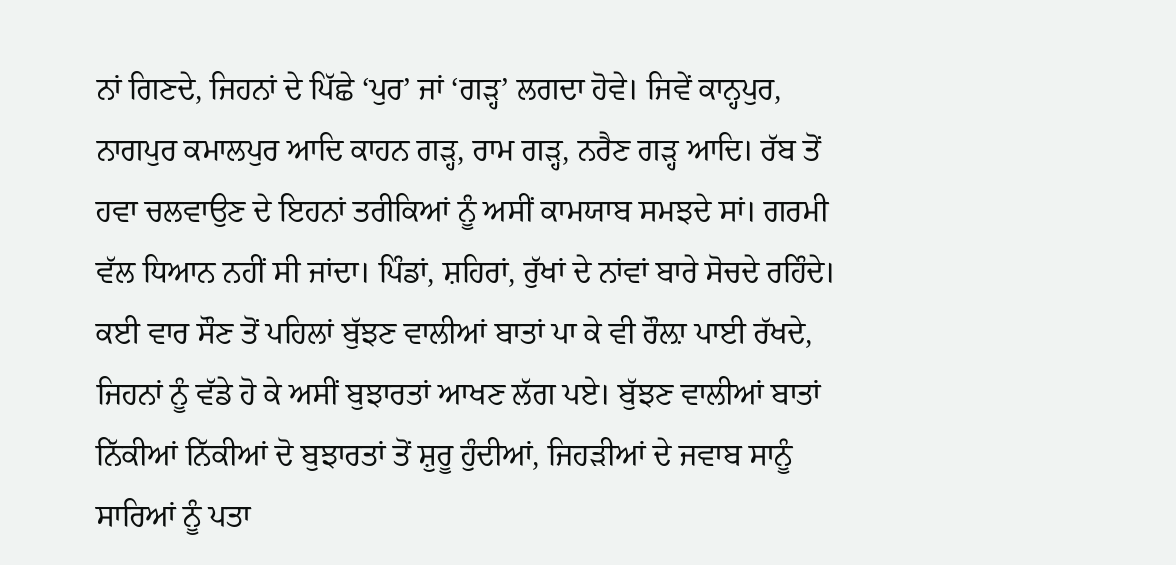ਨਾਂ ਗਿਣਦੇ, ਜਿਹਨਾਂ ਦੇ ਪਿੱਛੇ ‘ਪੁਰ’ ਜਾਂ ‘ਗੜ੍ਹ’ ਲਗਦਾ ਹੋਵੇ। ਜਿਵੇਂ ਕਾਨ੍ਹਪੁਰ, ਨਾਗਪੁਰ ਕਮਾਲਪੁਰ ਆਦਿ ਕਾਹਨ ਗੜ੍ਹ, ਰਾਮ ਗੜ੍ਹ, ਨਰੈਣ ਗੜ੍ਹ ਆਦਿ। ਰੱਬ ਤੋਂ ਹਵਾ ਚਲਵਾਉਣ ਦੇ ਇਹਨਾਂ ਤਰੀਕਿਆਂ ਨੂੰ ਅਸੀਂ ਕਾਮਯਾਬ ਸਮਝਦੇ ਸਾਂ। ਗਰਮੀ ਵੱਲ ਧਿਆਨ ਨਹੀਂ ਸੀ ਜਾਂਦਾ। ਪਿੰਡਾਂ, ਸ਼ਹਿਰਾਂ, ਰੁੱਖਾਂ ਦੇ ਨਾਂਵਾਂ ਬਾਰੇ ਸੋਚਦੇ ਰਹਿੰਦੇ। ਕਈ ਵਾਰ ਸੌਣ ਤੋਂ ਪਹਿਲਾਂ ਬੁੱਝਣ ਵਾਲੀਆਂ ਬਾਤਾਂ ਪਾ ਕੇ ਵੀ ਰੌਲ਼ਾ ਪਾਈ ਰੱਖਦੇ, ਜਿਹਨਾਂ ਨੂੰ ਵੱਡੇ ਹੋ ਕੇ ਅਸੀਂ ਬੁਝਾਰਤਾਂ ਆਖਣ ਲੱਗ ਪਏ। ਬੁੱਝਣ ਵਾਲੀਆਂ ਬਾਤਾਂ ਨਿੱਕੀਆਂ ਨਿੱਕੀਆਂ ਦੋ ਬੁਝਾਰਤਾਂ ਤੋਂ ਸ਼ੁਰੂ ਹੁੰਦੀਆਂ, ਜਿਹੜੀਆਂ ਦੇ ਜਵਾਬ ਸਾਨੂੰ ਸਾਰਿਆਂ ਨੂੰ ਪਤਾ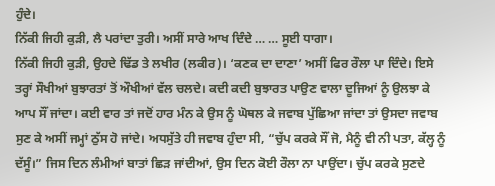ਹੁੰਦੇ।
ਨਿੱਕੀ ਜਿਹੀ ਕੁੜੀ, ਲੈ ਪਰਾਂਦਾ ਤੁਰੀ। ਅਸੀਂ ਸਾਰੇ ਆਖ ਦਿੰਦੇ … … ਸੂਈ ਧਾਗਾ।
ਨਿੱਕੀ ਜਿਹੀ ਕੁੜੀ, ਉਹਦੇ ਢਿੱਡ ਤੇ ਲਖੀਰ (ਲਕੀਰ)। ‘ਕਣਕ ਦਾ ਦਾਣਾ’ ਅਸੀਂ ਫਿਰ ਰੌਲਾ ਪਾ ਦਿੰਦੇ। ਇਸੇ ਤਰ੍ਹਾਂ ਸੌਖੀਆਂ ਬੁਝਾਰਤਾਂ ਤੋਂ ਔਖੀਆਂ ਵੱਲ ਚਲਦੇ। ਕਦੀ ਕਦੀ ਬੁਝਾਰਤ ਪਾਉਣ ਵਾਲਾ ਦੂਜਿਆਂ ਨੂੰ ਉਲਝਾ ਕੇ ਆਪ ਸੌਂ ਜਾਂਦਾ। ਕਈ ਵਾਰ ਤਾਂ ਜਦੋਂ ਹਾਰ ਮੰਨ ਕੇ ਉਸ ਨੂੰ ਘੋਥਲ ਕੇ ਜਵਾਬ ਪੁੱਛਿਆ ਜਾਂਦਾ ਤਾਂ ਉਸਦਾ ਜਵਾਬ ਸੁਣ ਕੇ ਅਸੀਂ ਜਮ੍ਹਾਂ ਠੁੱਸ ਹੋ ਜਾਂਦੇ। ਅਧਸੁੱਤੇ ਹੀ ਜਵਾਬ ਹੁੰਦਾ ਸੀ, “ਚੁੱਪ ਕਰਕੇ ਸੌਂ ਜੋ, ਮੈਨੂੰ ਵੀ ਨੀ ਪਤਾ, ਕੱਲ੍ਹ ਨੂੰ ਦੱਸੂੰ।” ਜਿਸ ਦਿਨ ਲੰਮੀਆਂ ਬਾਤਾਂ ਛਿੜ ਜਾਂਦੀਆਂ, ਉਸ ਦਿਨ ਕੋਈ ਰੌਲਾ ਨਾ ਪਾਉਂਦਾ। ਚੁੱਪ ਕਰਕੇ ਸੁਣਦੇ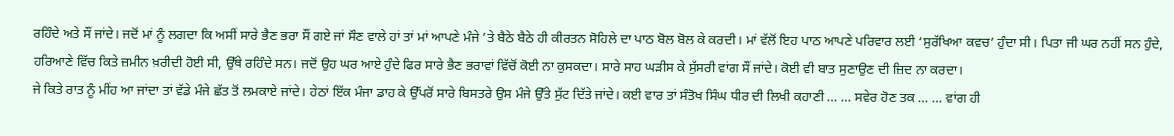ਰਹਿੰਦੇ ਅਤੇ ਸੌਂ ਜਾਂਦੇ। ਜਦੋਂ ਮਾਂ ਨੂੰ ਲਗਦਾ ਕਿ ਅਸੀਂ ਸਾਰੇ ਭੈਣ ਭਰਾ ਸੌਂ ਗਏ ਜਾਂ ਸੌਣ ਵਾਲੇ ਹਾਂ ਤਾਂ ਮਾਂ ਆਪਣੇ ਮੰਜੇ ’ਤੇ ਬੈਠੇ ਬੈਠੇ ਹੀ ਕੀਰਤਨ ਸੋਹਿਲੇ ਦਾ ਪਾਠ ਬੋਲ ਬੋਲ ਕੇ ਕਰਦੀ। ਮਾਂ ਵੱਲੋਂ ਇਹ ਪਾਠ ਆਪਣੇ ਪਰਿਵਾਰ ਲਈ ‘ਸੁਰੱਖਿਆ ਕਵਚ’ ਹੁੰਦਾ ਸੀ। ਪਿਤਾ ਜੀ ਘਰ ਨਹੀਂ ਸਨ ਹੁੰਦੇ, ਹਰਿਆਣੇ ਵਿੱਚ ਕਿਤੇ ਜ਼ਮੀਨ ਖ਼ਰੀਦੀ ਹੋਈ ਸੀ, ਉੱਥੇ ਰਹਿੰਦੇ ਸਨ। ਜਦੋਂ ਉਹ ਘਰ ਆਏ ਹੁੰਦੇ ਫਿਰ ਸਾਰੇ ਭੈਣ ਭਰਾਵਾਂ ਵਿੱਚੋਂ ਕੋਈ ਨਾ ਕੁਸਕਦਾ। ਸਾਰੇ ਸਾਹ ਘੜੀਸ ਕੇ ਸੁੱਸਰੀ ਵਾਂਗ ਸੌਂ ਜਾਂਦੇ। ਕੋਈ ਵੀ ਬਾਤ ਸੁਣਾਉਣ ਦੀ ਜ਼ਿਦ ਨਾ ਕਰਦਾ।
ਜੇ ਕਿਤੇ ਰਾਤ ਨੂੰ ਮੀਂਹ ਆ ਜਾਂਦਾ ਤਾਂ ਵੱਡੇ ਮੰਜੇ ਛੱਤ ਤੋਂ ਲਮਕਾਏ ਜਾਂਦੇ। ਹੇਠਾਂ ਇੱਕ ਮੰਜਾ ਡਾਹ ਕੇ ਉੱਪਰੋਂ ਸਾਰੇ ਬਿਸਤਰੇ ਉਸ ਮੰਜੇ ਉੱਤੇ ਸੁੱਟ ਦਿੱਤੇ ਜਾਂਦੇ। ਕਈ ਵਾਰ ਤਾਂ ਸੰਤੋਖ ਸਿੰਘ ਧੀਰ ਦੀ ਲਿਖੀ ਕਹਾਣੀ … … ਸਵੇਰ ਹੋਣ ਤਕ … … ਵਾਂਗ ਹੀ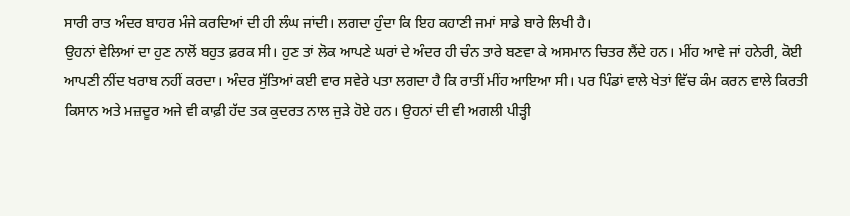ਸਾਰੀ ਰਾਤ ਅੰਦਰ ਬਾਹਰ ਮੰਜੇ ਕਰਦਿਆਂ ਦੀ ਹੀ ਲੰਘ ਜਾਂਦੀ। ਲਗਦਾ ਹੁੰਦਾ ਕਿ ਇਹ ਕਹਾਣੀ ਜਮਾਂ ਸਾਡੇ ਬਾਰੇ ਲਿਖੀ ਹੈ।
ਉਹਨਾਂ ਵੇਲਿਆਂ ਦਾ ਹੁਣ ਨਾਲੋਂ ਬਹੁਤ ਫ਼ਰਕ ਸੀ। ਹੁਣ ਤਾਂ ਲੋਕ ਆਪਣੇ ਘਰਾਂ ਦੇ ਅੰਦਰ ਹੀ ਚੰਨ ਤਾਰੇ ਬਣਵਾ ਕੇ ਅਸਮਾਨ ਚਿਤਰ ਲੈਂਦੇ ਹਨ। ਮੀਂਹ ਆਵੇ ਜਾਂ ਹਨੇਰੀ, ਕੋਈ ਆਪਣੀ ਨੀਂਦ ਖਰਾਬ ਨਹੀਂ ਕਰਦਾ। ਅੰਦਰ ਸੁੱਤਿਆਂ ਕਈ ਵਾਰ ਸਵੇਰੇ ਪਤਾ ਲਗਦਾ ਹੈ ਕਿ ਰਾਤੀਂ ਮੀਂਹ ਆਇਆ ਸੀ। ਪਰ ਪਿੰਡਾਂ ਵਾਲੇ ਖੇਤਾਂ ਵਿੱਚ ਕੰਮ ਕਰਨ ਵਾਲੇ ਕਿਰਤੀ ਕਿਸਾਨ ਅਤੇ ਮਜ਼ਦੂਰ ਅਜੇ ਵੀ ਕਾਫ਼ੀ ਹੱਦ ਤਕ ਕੁਦਰਤ ਨਾਲ ਜੁੜੇ ਹੋਏ ਹਨ। ਉਹਨਾਂ ਦੀ ਵੀ ਅਗਲੀ ਪੀੜ੍ਹੀ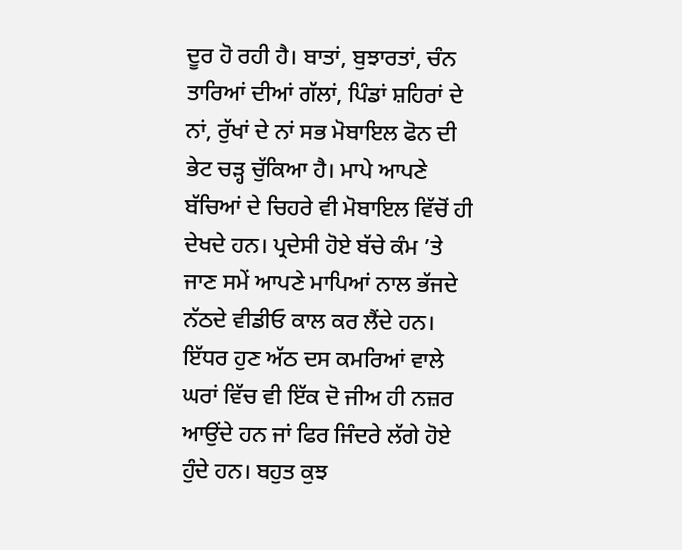ਦੂਰ ਹੋ ਰਹੀ ਹੈ। ਬਾਤਾਂ, ਬੁਝਾਰਤਾਂ, ਚੰਨ ਤਾਰਿਆਂ ਦੀਆਂ ਗੱਲਾਂ, ਪਿੰਡਾਂ ਸ਼ਹਿਰਾਂ ਦੇ ਨਾਂ, ਰੁੱਖਾਂ ਦੇ ਨਾਂ ਸਭ ਮੋਬਾਇਲ ਫੋਨ ਦੀ ਭੇਟ ਚੜ੍ਹ ਚੁੱਕਿਆ ਹੈ। ਮਾਪੇ ਆਪਣੇ ਬੱਚਿਆਂ ਦੇ ਚਿਹਰੇ ਵੀ ਮੋਬਾਇਲ ਵਿੱਚੋਂ ਹੀ ਦੇਖਦੇ ਹਨ। ਪ੍ਰਦੇਸੀ ਹੋਏ ਬੱਚੇ ਕੰਮ ’ਤੇ ਜਾਣ ਸਮੇਂ ਆਪਣੇ ਮਾਪਿਆਂ ਨਾਲ ਭੱਜਦੇ ਨੱਠਦੇ ਵੀਡੀਓ ਕਾਲ ਕਰ ਲੈਂਦੇ ਹਨ। ਇੱਧਰ ਹੁਣ ਅੱਠ ਦਸ ਕਮਰਿਆਂ ਵਾਲੇ ਘਰਾਂ ਵਿੱਚ ਵੀ ਇੱਕ ਦੋ ਜੀਅ ਹੀ ਨਜ਼ਰ ਆਉਂਦੇ ਹਨ ਜਾਂ ਫਿਰ ਜਿੰਦਰੇ ਲੱਗੇ ਹੋਏ ਹੁੰਦੇ ਹਨ। ਬਹੁਤ ਕੁਝ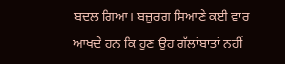ਬਦਲ ਗਿਆ। ਬਜ਼ੁਰਗ ਸਿਆਣੇ ਕਈ ਵਾਰ ਆਖਦੇ ਹਨ ਕਿ ਹੁਣ ਉਹ ਗੱਲਾਂਬਾਤਾਂ ਨਹੀਂ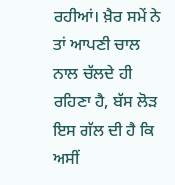ਰਹੀਆਂ। ਖ਼ੈਰ ਸਮੇਂ ਨੇ ਤਾਂ ਆਪਣੀ ਚਾਲ ਨਾਲ ਚੱਲਦੇ ਹੀ ਰਹਿਣਾ ਹੈ, ਬੱਸ ਲੋੜ ਇਸ ਗੱਲ ਦੀ ਹੈ ਕਿ ਅਸੀਂ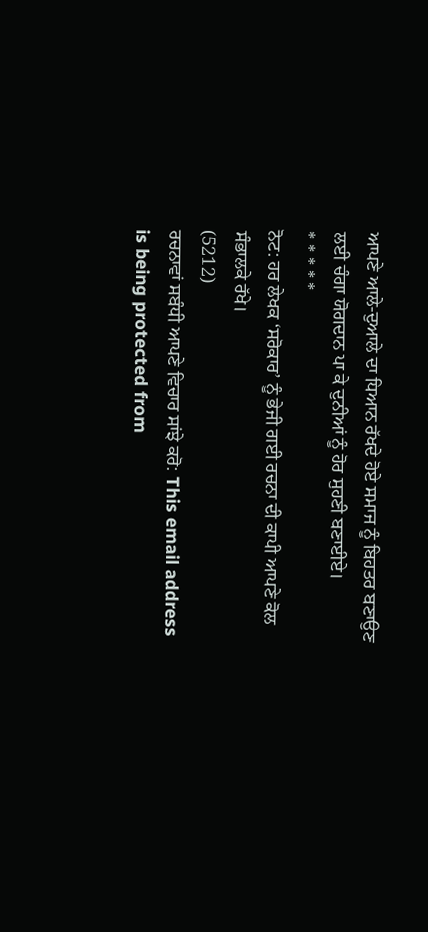ਆਪਣੇ ਆਲੇ-ਦੁਆਲੇ ਦਾ ਧਿਆਨ ਰੱਖਦੇ ਹੋਏ ਸਮਾਜ ਨੂੰ ਬਿਹਤਰ ਬਣਾਉਣ ਲਈ ਚੰਗਾ ਯੋਗਦਾਨ ਪਾ ਕੇ ਦੁਨੀਆਂ ਨੂੰ ਹੋਰ ਸੁਹਣੀ ਬਣਾਈਏ।
* * * * *
ਨੋਟ: ਹਰ ਲੇਖਕ ‘ਸਰੋਕਾਰ’ ਨੂੰ ਭੇਜੀ ਗਈ ਰਚਨਾ ਦੀ ਕਾਪੀ ਆਪਣੇ ਕੋਲ ਸੰਭਾਲਕੇ ਰੱਖੇ।
(5212)
ਰਚਨਾਵਾਂ ਸਬੰਧੀ ਆਪਣੇ ਵਿਚਾਰ ਸਾਂਝੇ ਕਰੋ: This email address is being protected from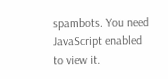spambots. You need JavaScript enabled to view it.